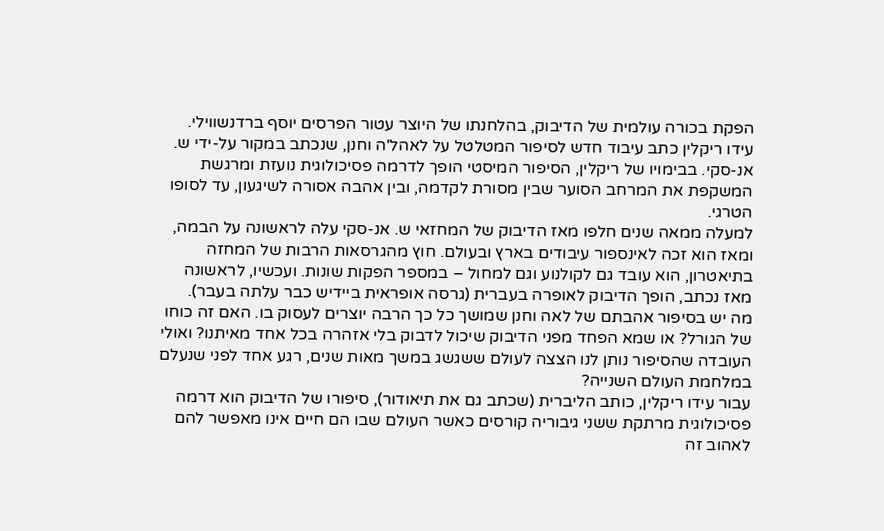הפקת בכורה עולמית של הדיבוק, בהלחנתו של היוצר עטור הפרסים יוסף ברדנשווילי. עידו ריקלין כתב עיבוד חדש לסיפור המטלטל על לאהל'ה וחנן, שנכתב במקור על-ידי ש. אנ-סקי. בבימויו של ריקלין, הסיפור המיסטי הופך לדרמה פסיכולוגית נועזת ומרגשת המשקפת את המרחב הסוער שבין מסורת לקדמה, ובין אהבה אסורה לשיגעון, עד לסופו הטרגי.
למעלה ממאה שנים חלפו מאז הדיבוק של המחזאי ש. אנ-סקי עלה לראשונה על הבמה, ומאז הוא זכה לאינספור עיבודים בארץ ובעולם. חוץ מהגרסאות הרבות של המחזה בתיאטרון, הוא עובד גם לקולנוע וגם למחול – במספר הפקות שונות. ועכשיו, לראשונה מאז נכתב, הופך הדיבוק לאופרה בעברית (גרסה אופראית ביידיש כבר עלתה בעבר).
מה יש בסיפור אהבתם של לאה וחנן שמושך כל כך הרבה יוצרים לעסוק בו. האם זה כוחו של הגורל? או שמא הפחד מפני הדיבוק שיכול לדבוק בלי אזהרה בכל אחד מאיתנו? ואולי העובדה שהסיפור נותן לנו הצצה לעולם ששגשג במשך מאות שנים, רגע אחד לפני שנעלם במלחמת העולם השנייה?
עבור עידו ריקלין, כותב הליברית (שכתב גם את תיאודור), סיפורו של הדיבוק הוא דרמה פסיכולוגית מרתקת ששני גיבוריה קורסים כאשר העולם שבו הם חיים אינו מאפשר להם לאהוב זה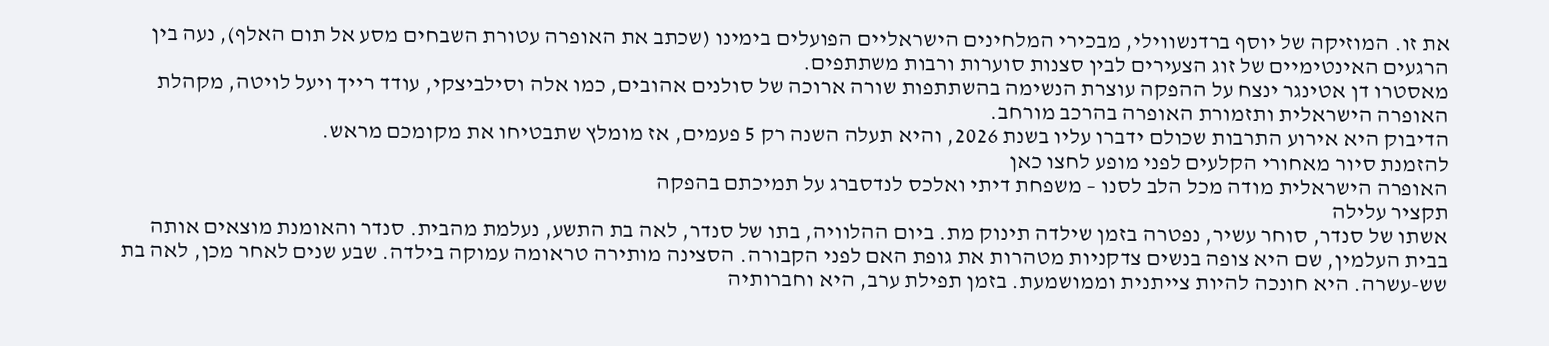את זו. המוזיקה של יוסף ברדנשווילי, מבכירי המלחינים הישראליים הפועלים בימינו (שכתב את האופרה עטורת השבחים מסע אל תום האלף), נעה בין הרגעים האינטימיים של זוג הצעירים לבין סצנות סוערות ורבות משתתפים.
מאסטרו דן אטינגר ינצח על ההפקה עוצרת הנשימה בהשתתפות שורה ארוכה של סולנים אהובים, כמו אלה וסילביצקי, עודד רייך ויעל לויטה, מקהלת האופרה הישראלית ותזמורת האופרה בהרכב מורחב.
הדיבוק היא אירוע התרבות שכולם ידברו עליו בשנת 2026, והיא תעלה השנה רק 5 פעמים, אז מומלץ שתבטיחו את מקומכם מראש.
להזמנת סיור מאחורי הקלעים לפני מופע לחצו כאן
האופרה הישראלית מודה מכל הלב לסנו – משפחת דיתי ואלכס לנדסברג על תמיכתם בהפקה
תקציר עלילה
אשתו של סנדר, סוחר עשיר, נפטרה בזמן שילדה תינוק מת. ביום ההלוויה, בתו של סנדר, לאה בת התשע, נעלמת מהבית. סנדר והאומנת מוצאים אותה בבית העלמין, שם היא צופה בנשים צדקניות מטהרות את גופת האם לפני הקבורה. הסצינה מותירה טראומה עמוקה בילדה. שבע שנים לאחר מכן, לאה בת שש-עשרה. היא חונכה להיות צייתנית וממושמעת. בזמן תפילת ערב, היא וחברותיה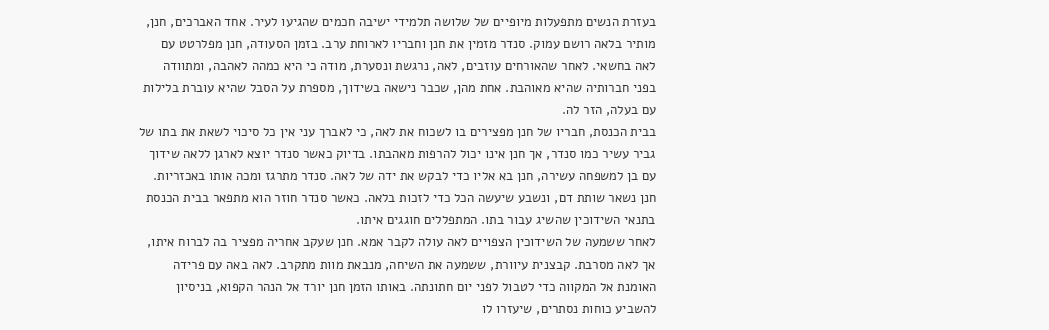בעזרת הנשים מתפעלות מיופיים של שלושה תלמידי ישיבה חכמים שהגיעו לעיר. אחד האברכים, חנן, מותיר בלאה רושם עמוק. סנדר מזמין את חנן וחבריו לארוחת ערב. בזמן הסעודה, חנן מפלרטט עם לאה בחשאי. לאחר שהאורחים עוזבים, לאה, נרגשת ונסערת, מודה כי היא כמהה לאהבה, ומתוודה בפני חברותיה שהיא מאוהבת. אחת מהן, שכבר נישאה בשידוך, מספרת על הסבל שהיא עוברת בלילות עם בעלה, הזר לה.
בבית הכנסת, חבריו של חנן מפצירים בו לשכוח את לאה, כי לאברך עני אין כל סיכוי לשאת את בתו של גביר עשיר כמו סנדר, אך חנן אינו יכול להרפות מאהבתו. בדיוק כאשר סנדר יוצא לארגן ללאה שידוך עם בן למשפחה עשירה, חנן בא אליו כדי לבקש את ידה של לאה. סנדר מתרגז ומכה אותו באכזריות. חנן נשאר שותת דם, ונשבע שיעשה הכל כדי לזכות בלאה. כאשר סנדר חוזר הוא מתפאר בבית הכנסת בתנאי השידוכין שהשיג עבור בתו. המתפללים חוגגים איתו.
לאחר ששמעה של השידוכין הצפויים לאה עולה לקבר אמא. חנן שעקב אחריה מפציר בה לברוח איתו, אך לאה מסרבת. קבצנית עיוורת, ששמעה את השיחה, מנבאת מוות מתקרב. לאה באה עם פרידה האומנת אל המקווה כדי לטבול לפני יום חתונתה. באותו הזמן חנן יורד אל הנהר הקפוא, בניסיון להשביע כוחות נסתרים, שיעזרו לו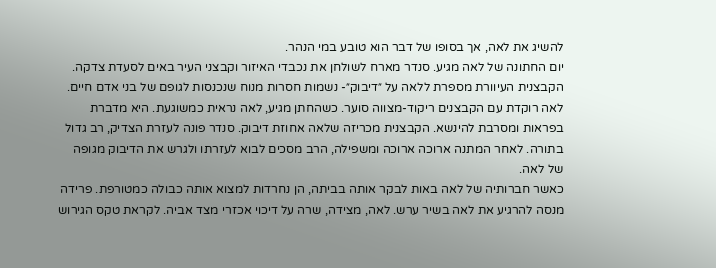להשיג את לאה, אך בסופו של דבר הוא טובע במי הנהר.
יום החתונה של לאה מגיע. סנדר מארח לשולחן את נכבדי האיזור וקבצני העיר באים לסעדת צדקה. הקבצנית העיוורת מספרת ללאה על ״דיבוק״- נשמות חסרות מנוח שנכנסות לגופם של בני אדם חיים. לאה רוקדת עם הקבצנים ריקוד-מצווה סוער. כשהחתן מגיע, לאה נראית כמשוגעת. היא מדברת בפראות ומסרבת להינשא. הקבצנית מכריזה שלאה אחוזת דיבוק. סנדר פונה לעזרת הצדיק, רב גדול בתורה. לאחר המתנה ארוכה ארוכה ומשפילה, הרב מסכים לבוא לעזרתו ולגרש את הדיבוק מגופה של לאה.
כאשר חברותיה של לאה באות לבקר אותה בביתה, הן נחרדות למצוא אותה כבולה כמטורפת. פרידה מנסה להרגיע את לאה בשיר ערש. לאה, מצידה, שרה על דיכוי אכזרי מצד אביה. לקראת טקס הגירוש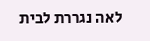לאה נגררת לבית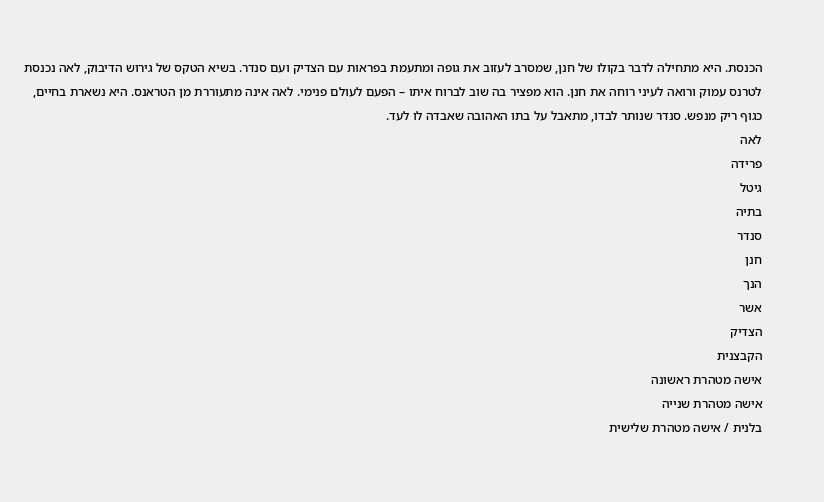הכנסת. היא מתחילה לדבר בקולו של חנן, שמסרב לעזוב את גופה ומתעמת בפראות עם הצדיק ועם סנדר. בשיא הטקס של גירוש הדיבוק, לאה נכנסת לטרנס עמוק ורואה לעיני רוחה את חנן. הוא מפציר בה שוב לברוח איתו – הפעם לעולם פנימי. לאה אינה מתעוררת מן הטראנס. היא נשארת בחיים, כגוף ריק מנפש. סנדר שנותר לבדו, מתאבל על בתו האהובה שאבדה לו לעד.
לאה
פרידה
גיטל
בתיה
סנדר
חנן
הנך
אשר
הצדיק
הקבצנית
אישה מטהרת ראשונה
אישה מטהרת שנייה
בלנית / אישה מטהרת שלישית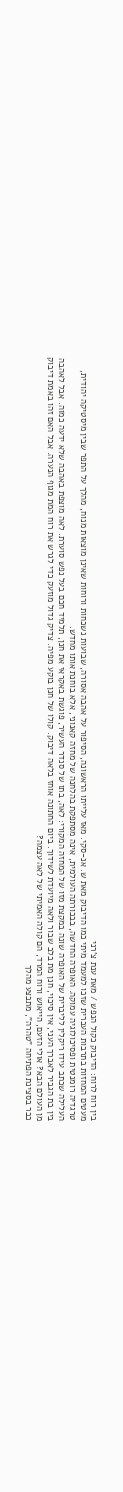בין רוח לרוח: הדיבוק כקול הנפש / מאת ענת צ'רני
מעטים המחזות בתרבות העברית שזכו למעמד מיתי כמו הדיבוק מאת ש. אנ-סקי. מאז עלייתו הראשונה, הסיפור על אהבה אסורה, שבועות נשכחות ורוחות שאינן מוצאות מנוח, מהלך על התפר שבין מיסטיקה יהודית, טרגדיה רומנטית ופסיכולוגיה עמוקה. האופרה החדשה, בבכורתה העולמית, אינה מסתפקת בהלחנה של מחזה קאנוני, אלא בוחנת אותו מחדש.
העלילה שכתב עידו ריקלין לליברית של האופרה שונה במקצת מזו של המחזה המקורי: לאה, בתו של סנדר העשיר, פוגשת באקראי את חנן, תלמיד חכם בעל נפש סוערת. לאה מוצפת באהבה שלא ידעה כמוה. אבל לאהבה בין בת הגביר לאברך העני, אין סיכוי, חנן מת בלב שבור ולאה מיועדת לשידוך. ביום החתונה אוחז בלאה דיבוק. קולו של חנן בוקע מפיה. צדיק גדול מוזעק כדי לגרש את רוח המת מגוף הנערה. אבל האם זהו באמת דיבוק מן העולם הבא? אולי הזעם, הייאוש ורוח המרד, הם קולה האמיתי של לאה עצמה?
כבר בסצינת הפתיחה "טהרה", מתבצע מהלך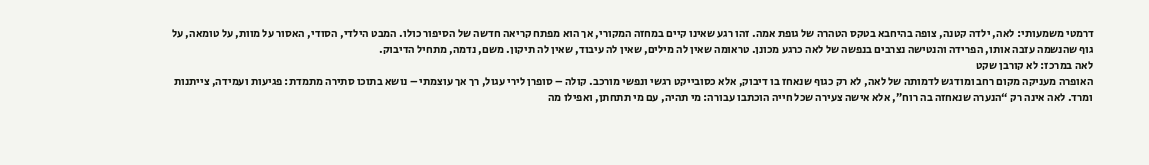דרמטי משמעותי: לאה, ילדה קטנה, צופה בהיחבא בטקס הטהרה של גופת אמה. זהו רגע שאינו קיים במחזה המקורי, אך הוא מפתח קריאה חדשה של הסיפור כולו. המבט הילדי, הסודי, האסור על מוות, על טומאה, על גוף שהנשמה עזבה אותו, הפרידה והנטישה נצרבים בנפשה של לאה כרגע מכונן. טראומה שאין לה מילים, שאין לה עיבוד, שאין לה תיקון. משם, נדמה, מתחיל הדיבוק.
לאה במרכז: לא קורבן שקט
האופרה מעניקה מקום רחב ומודגש לדמותה של לאה, לא רק כגוף שנאחז בו דיבוק, אלא כסובייקט רגשי ונפשי מורכב. קולה – סופרן לירי עגול, רך אך עוצמתי – נושא בתוכו סתירה מתמדת: פגיעות ועמידה, צייתנות ומרד. לאה אינה רק “הנערה שנאחזה בה רוח”, אלא אישה צעירה שכל חייה הוכתבו עבורה: מי תהיה, עם מי תתחתן, ואפילו מה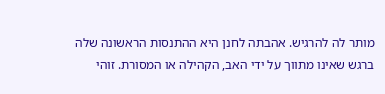מותר לה להרגיש. אהבתה לחנן היא ההתנסות הראשונה שלה ברגש שאינו מתווך על ידי האב, הקהילה או המסורת. זוהי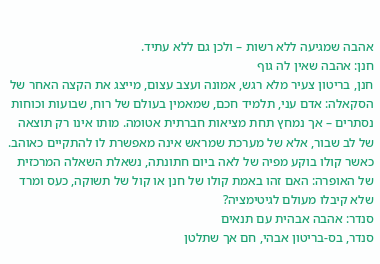אהבה שמגיעה ללא רשות – ולכן גם ללא עתיד.
חנן: אהבה שאין לה גוף
חנן, בריטון צעיר מלא רגש, אמונה ועצב עצום, מייצג את הקצה האחר של הסקאלה: אדם עני, תלמיד חכם, שמאמין בעולם של רוח, שבועות וכוחות נסתרים – אך נמחץ תחת מציאות חברתית אטומה. מותו אינו רק תוצאה של לב שבור, אלא של מערכת שמראש אינה מאפשרת לו להתקיים כאוהב. כאשר קולו בוקע מפיה של לאה ביום חתונתה, נשאלת השאלה המרכזית של האופרה: האם זהו באמת קולו של חנן או קול של תשוקה, כעס ומרד שלא קיבלו מעולם לגיטימציה?
סנדר: אהבה אבהית עם תנאים
סנדר, בס-בריטון אבהי, חם אך שתלטן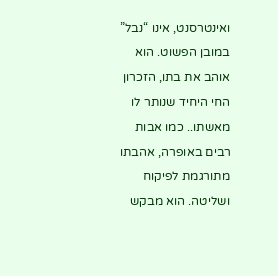ואינטרסנט, אינו “נבל” במובן הפשוט. הוא אוהב את בתו, הזכרון החי היחיד שנותר לו מאשתו.. כמו אבות רבים באופרה, אהבתו מתורגמת לפיקוח ושליטה. הוא מבקש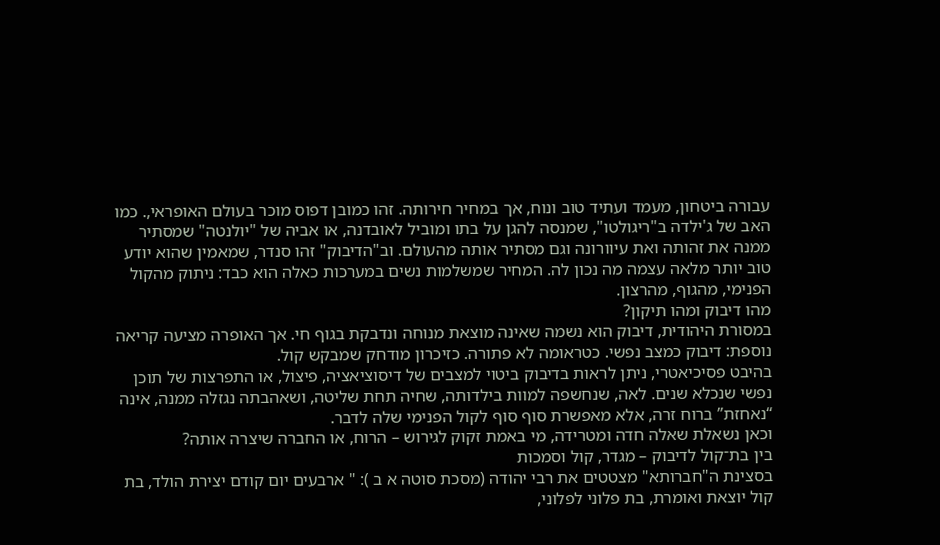עבורה ביטחון, מעמד ועתיד טוב ונוח, אך במחיר חירותה. זהו כמובן דפוס מוכר בעולם האופראי,. כמו האב של ג'ילדה ב"ריגולטו", שמנסה להגן על בתו ומוביל לאובדנה, או אביה של "יולנטה" שמסתיר ממנה את זהותה ואת עיוורונה וגם מסתיר אותה מהעולם. וב"הדיבוק" זהו סנדר, שמאמין שהוא יודע טוב יותר מלאה עצמה מה נכון לה. המחיר שמשלמות נשים במערכות כאלה הוא כבד: ניתוק מהקול הפנימי, מהגוף, מהרצון.
מהו דיבוק ומהו תיקון?
במסורת היהודית, דיבוק הוא נשמה שאינה מוצאת מנוחה ונדבקת בגוף חי. אך האופרה מציעה קריאה נוספת: דיבוק כמצב נפשי. כטראומה לא פתורה. כזיכרון מודחק שמבקש קול.
בהיבט פסיכיאטרי, ניתן לראות בדיבוק ביטוי למצבים של דיסוציאציה, פיצול, או התפרצות של תוכן נפשי שנכלא שנים. לאה, שנחשפה למוות בילדותה, שחיה תחת שליטה, ושאהבתה נגזלה ממנה, אינה “נאחזת” ברוח זרה, אלא מאפשרת סוף סוף לקול הפנימי שלה לדבר.
וכאן נשאלת שאלה חדה ומטרידה, מי באמת זקוק לגירוש – הרוח, או החברה שיצרה אותה?
בין בת־קול לדיבוק – מגדר, קול וסמכות
בסצינת ה"חברותא" מצטטים את רבי יהודה (מסכת סוטה א ב ): " ארבעים יום קודם יצירת הולד, בת קול יוצאת ואומרת, בת פלוני לפלוני,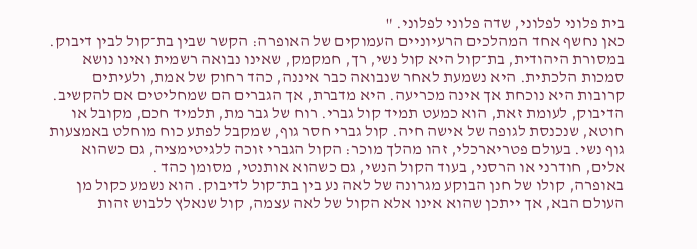בית פלוני לפלוני, שדה פלוני לפלוני. "
כאן נחשף אחד המהלכים הרעיוניים העמוקים של האופרה: הקשר שבין בת־קול לבין דיבוק. במסורת היהודית, בת־קול היא קול נשי, רך, חמקמק, שאינו נבואה רשמית ואינו נושא סמכות הלכתית. היא נשמעת לאחר שנבואה כבר איננה, כהד רחוק של אמת, ולעיתים קרובות היא נוכחת אך אינה מכריעה. היא מדברת, אך הגברים הם שמחליטים אם להקשיב.
הדיבוק, לעומת זאת, הוא כמעט תמיד קול גברי. רוח של גבר מת, תלמיד חכם, מקובל או חוטא, שנכנסת לגופה של אישה חיה. קול גברי חסר גוף, שמקבל לפתע כוח מוחלט באמצעות גוף נשי. בעולם פטריארכלי, זהו מהלך מוכר: הקול הגברי זוכה ללגיטימציה, גם כשהוא אלים, חודרני או הרסני, בעוד הקול הנשי, גם כשהוא אותנטי, מסומן כהד .
באופרה, קולו של חנן הבוקע מגרונה של לאה נע בין בת־קול לדיבוק. הוא נשמע כקול מן העולם הבא, אך ייתכן שהוא אינו אלא הקול של לאה עצמה, קול שנאלץ ללבוש זהות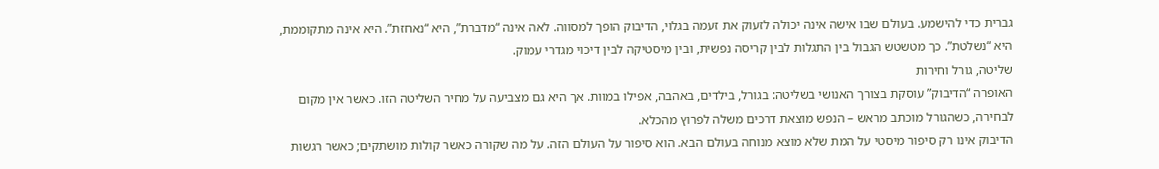גברית כדי להישמע. בעולם שבו אישה אינה יכולה לזעוק את זעמה בגלוי, הדיבוק הופך למסווה. לאה אינה “מדברת”, היא “נאחזת”. היא אינה מתקוממת, היא “נשלטת”. כך מטשטש הגבול בין התגלות לבין קריסה נפשית, ובין מיסטיקה לבין דיכוי מגדרי עמוק.
שליטה, גורל וחירות
האופרה “הדיבוק” עוסקת בצורך האנושי בשליטה: בגורל, בילדים, באהבה, אפילו במוות. אך היא גם מצביעה על מחיר השליטה הזו. כאשר אין מקום לבחירה, כשהגורל מוכתב מראש – הנפש מוצאת דרכים משלה לפרוץ מהכלא.
הדיבוק אינו רק סיפור מיסטי על המת שלא מוצא מנוחה בעולם הבא. הוא סיפור על העולם הזה. על מה שקורה כאשר קולות מושתקים; כאשר רגשות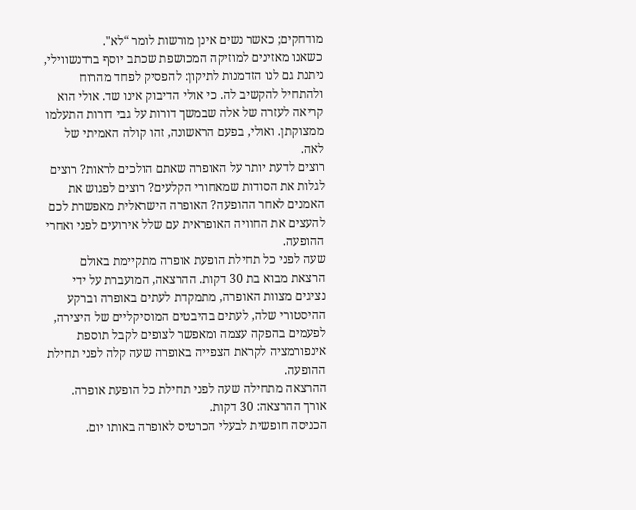מודחקים; כאשר נשים אינן מורשות לומר “לא".
כשאנו מאזינים למוזיקה המכושפת שכתב יוסף ברדנשווילי, ניתנת גם לנו הזדמנות לתיקון: להפסיק לפחד מהרוח ולהתחיל להקשיב לה. כי אולי הדיבוק אינו שד. אולי הוא קריאה לעזרה של אלה שבמשך דורות על גבי דורות התעלמו ממצוקתן. ואולי, בפעם הראשונה, זהו קולה האמיתי של לאה.
רוצים לדעת יותר על האופרה שאתם הולכים לראות? רוצים לגלות את הסודות שמאחורי הקלעים? רוצים לפגוש את האמנים לאחר ההופעה? האופרה הישראלית מאפשרת לכם להעצים את החוויה האופראית עם שלל אירועים לפני ואחרי ההופעה.
שעה לפני כל תחילת הופעת אופרה מתקיימת באולם הרצאת מבוא בת 30 דקות. ההרצאה, המועברת על ידי נציגים מצוות האופרה, מתמקדת לעתים באופרה וברקע ההיסטורי שלה, לעתים בהיבטים המוסיקליים של היצירה, לפעמים בהפקה עצמה ומאפשר לצופים לקבל תוספת אינפורמציה לקראת הצפייה באופרה שעה קלה לפני תחילת ההופעה.
ההרצאה מתחילה שעה לפני תחילת כל הופעת אופרה.
אורך ההרצאה: 30 דקות.
הכניסה חופשית לבעלי הכרטיס לאופרה באותו יום.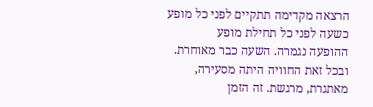הרצאה מקדימה תתקיים לפני כל מופע כשעה לפני כל תחילת מופע
ההופעה נגמרה. השעה כבר מאוחרת. ובכל זאת החוויה היתה מסעירה, מאתגרת, מרגשת. זה הזמן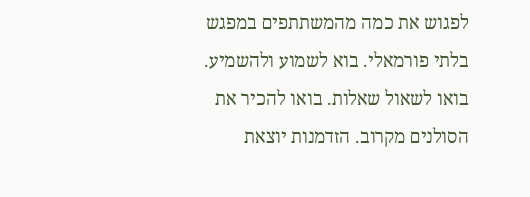לפגוש את כמה מהמשתתפים במפגש בלתי פורמאלי. בוא לשמוע ולהשמיע. בואו לשאול שאלות. בואו להכיר את הסולנים מקרוב. הזדמנות יוצאת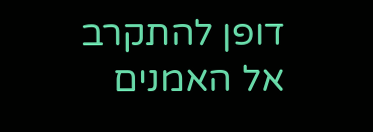דופן להתקרב אל האמנים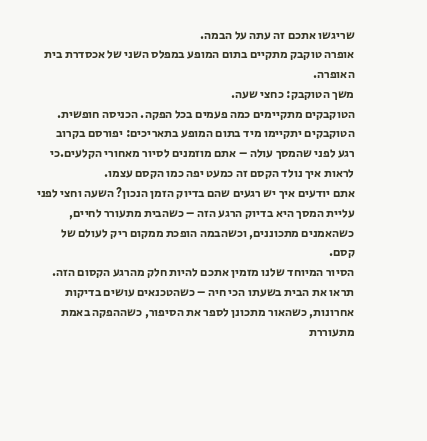שריגשו אתכם זה עתה על הבמה.
אופרה טוקבק מתקיים בתום המופע במפלס השני של אכסדרת בית האופרה.
משך הטוקבק: כחצי שעה.
הטוקבקים מתקיימים כמה פעמים בכל הפקה. הכניסה חופשית.
הטוקבקים יתקיימו מיד בתום המופע בתאריכים: יפורסם בקרוב
רגע לפני שהמסך עולה – אתם מוזמנים לסיור מאחורי הקלעים.כי לראות איך נולד הקסם זה כמעט יפה כמו הקסם עצמו.
אתם יודעים איך יש רגעים שהם בדיוק הזמן הנכון? השעה וחצי לפני עליית המסך היא בדיוק הרגע הזה – כשהבית מתעורר לחיים, כשהאמנים מתכוננים, וכשהבמה הופכת ממקום ריק לעולם של קסם.
הסיור המיוחד שלנו מזמין אתכם להיות חלק מהרגע הקסום הזה. תראו את הבית בשעתו הכי חיה – כשהטכנאים עושים בדיקות אחרונות, כשהאור מתכונן לספר את הסיפור, כשההפקה באמת מתעוררת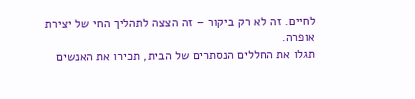לחיים. זה לא רק ביקור – זה הצצה לתהליך החי של יצירת אופרה.
תגלו את החללים הנסתרים של הבית, תכירו את האנשים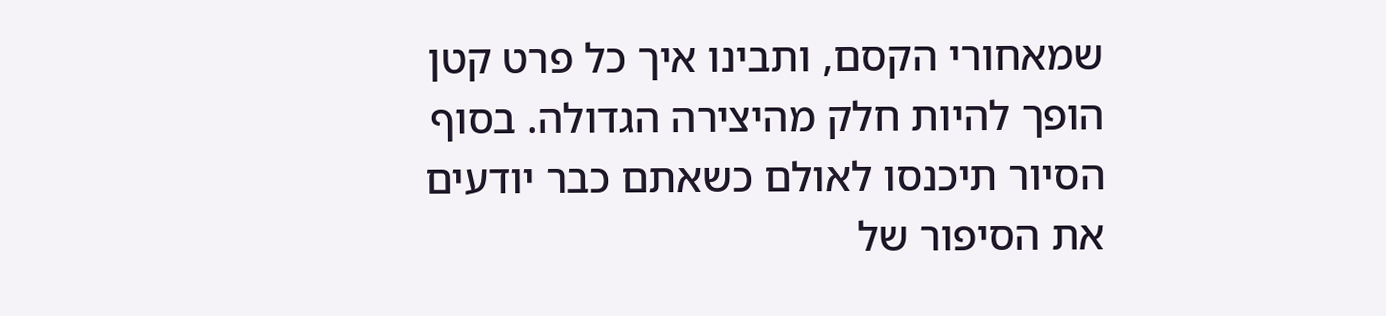שמאחורי הקסם, ותבינו איך כל פרט קטן הופך להיות חלק מהיצירה הגדולה. בסוף הסיור תיכנסו לאולם כשאתם כבר יודעים את הסיפור של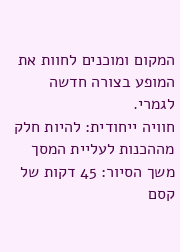המקום ומוכנים לחוות את המופע בצורה חדשה לגמרי.
חוויה ייחודית: להיות חלק מההכנות לעליית המסך
משך הסיור: 45 דקות של קסם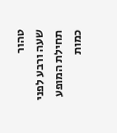טהור
שעה ורבע לפני תחילת המופע
כמות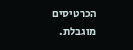הכרטיסים מוגבלת.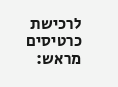לרכישת כרטיסים מראש: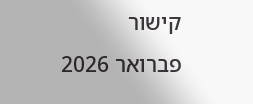קישור
פברואר 2026